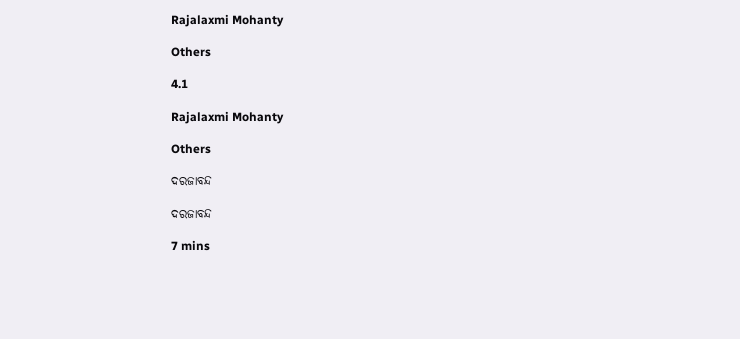Rajalaxmi Mohanty

Others

4.1

Rajalaxmi Mohanty

Others

ଦରଜାବନ୍ଦ

ଦରଜାବନ୍ଦ

7 mins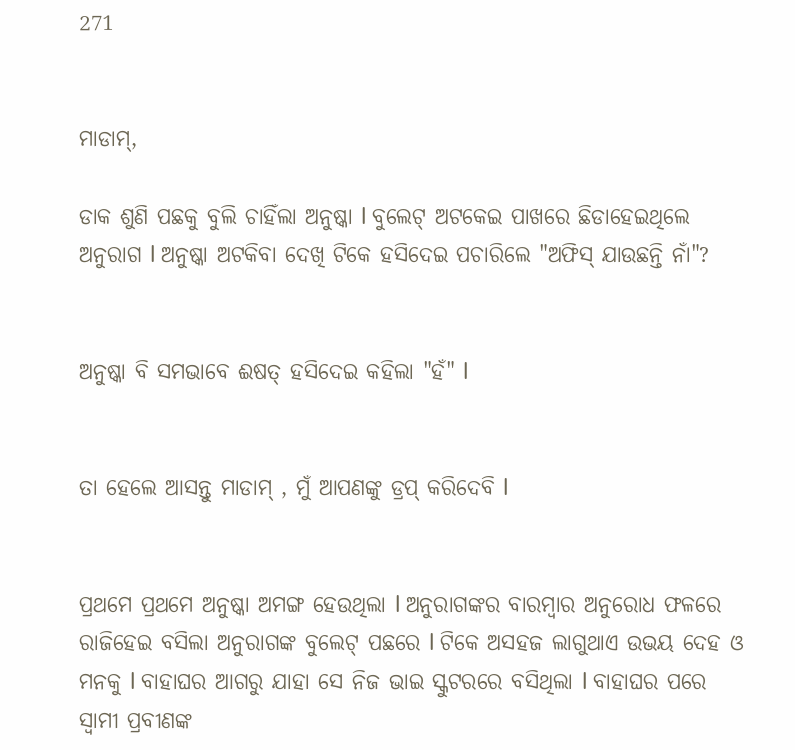271


ମାଡାମ୍,

ଡାକ ଶୁଣି ପଛକୁ ବୁଲି ଚାହିଁଲା ଅନୁଷ୍କା l ବୁଲେଟ୍ ଅଟକେଇ ପାଖରେ ଛିଡାହେଇଥିଲେ ଅନୁରାଗ l ଅନୁଷ୍କା ଅଟକିବା ଦେଖି ଟିକେ ହସିଦେଇ ପଚାରିଲେ "ଅଫିସ୍ ଯାଉଛନ୍ତି ନାଁ"?


ଅନୁଷ୍କା ବି ସମଭାବେ ଈଷତ୍ ହସିଦେଇ କହିଲା "ହଁ" l


ତା ହେଲେ ଆସନ୍ତୁ ମାଡାମ୍ , ମୁଁ ଆପଣଙ୍କୁ ଡ୍ରପ୍ କରିଦେବି l


ପ୍ରଥମେ ପ୍ରଥମେ ଅନୁଷ୍କା ଅମଙ୍ଗ ହେଉଥିଲା l ଅନୁରାଗଙ୍କର ବାରମ୍ବାର ଅନୁରୋଧ ଫଳରେ ରାଜିହେଇ ବସିଲା ଅନୁରାଗଙ୍କ ବୁଲେଟ୍ ପଛରେ l ଟିକେ ଅସହଜ ଲାଗୁଥାଏ ଉଭୟ ଦେହ ଓ ମନକୁ l ବାହାଘର ଆଗରୁ ଯାହା ସେ ନିଜ ଭାଇ ସ୍କୁଟରରେ ବସିଥିଲା l ବାହାଘର ପରେ ସ୍ୱାମୀ ପ୍ରବୀଣଙ୍କ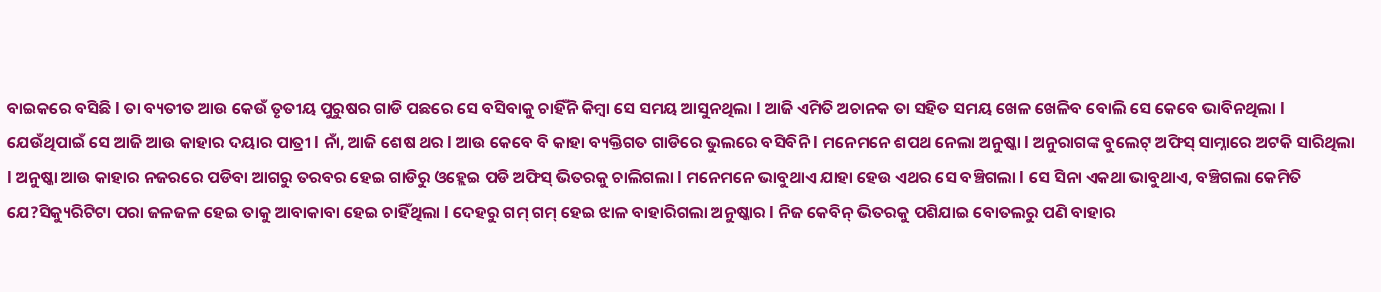ବାଇକରେ ବସିଛି l ତା ବ୍ୟତୀତ ଆଉ କେଉଁ ତୃତୀୟ ପୁରୁଷର ଗାଡି ପଛରେ ସେ ବସିବାକୁ ଚାହିଁନି କିମ୍ବା ସେ ସମୟ ଆସୁନଥିଲା l ଆଜି ଏମିତି ଅଚାନକ ତା ସହିତ ସମୟ ଖେଳ ଖେଳିବ ବୋଲି ସେ କେବେ ଭାବିନଥିଲା l ଯେଉଁଥିପାଇଁ ସେ ଆଜି ଆଉ କାହାର ଦୟାର ପାତ୍ରୀ l ନାଁ, ଆଜି ଶେଷ ଥର l ଆଉ କେବେ ବି କାହା ବ୍ୟକ୍ତିଗତ ଗାଡିରେ ଭୁଲରେ ବସିବିନି l ମନେମନେ ଶପଥ ନେଲା ଅନୁଷ୍କା l ଅନୁରାଗଙ୍କ ବୁଲେଟ୍ ଅଫିସ୍ ସାମ୍ନାରେ ଅଟକି ସାରିଥିଲା l ଅନୁଷ୍କା ଆଉ କାହାର ନଜରରେ ପଡିବା ଆଗରୁ ତରବର ହେଇ ଗାଡିରୁ ଓହ୍ଲେଇ ପଡି ଅଫିସ୍ ଭିତରକୁ ଚାଲିଗଲା l ମନେମନେ ଭାବୁଥାଏ ଯାହା ହେଉ ଏଥର ସେ ବଞ୍ଚିଗଲା l ସେ ସିନା ଏକଥା ଭାବୁଥାଏ, ବଞ୍ଚିଗଲା କେମିତି ଯେ?ସିକ୍ୟୁରିଟିଟା ପରା ଜଳଜଳ ହେଇ ତାକୁ ଆବାକାବା ହେଇ ଚାହିଁଥିଲା l ଦେହରୁ ଗମ୍ ଗମ୍ ହେଇ ଝାଳ ବାହାରିଗଲା ଅନୁଷ୍କାର l ନିଜ କେବିନ୍ ଭିତରକୁ ପଶିଯାଇ ବୋତଲରୁ ପଣି ବାହାର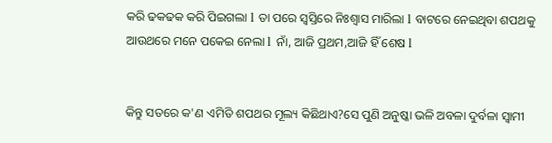କରି ଢକଢକ କରି ପିଇଗଲା l ତା ପରେ ସ୍ୱସ୍ତିରେ ନିଃଶ୍ୱାସ ମାରିଲା l ବାଟରେ ନେଇଥିବା ଶପଥକୁ ଆଉଥରେ ମନେ ପକେଇ ନେଲା l ନାଁ, ଆଜି ପ୍ରଥମ,ଆଜି ହିଁ ଶେଷ l


କିନ୍ତୁ ସତରେ କ'ଣ ଏମିତି ଶପଥର ମୂଲ୍ୟ କିଛିଥାଏ?ସେ ପୁଣି ଅନୁଷ୍କା ଭଳି ଅବଳା ଦୁର୍ବଳା ସ୍ୱାମୀ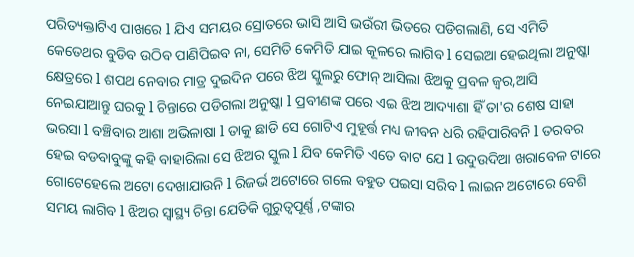ପରିତ୍ୟକ୍ତାଟିଏ ପାଖରେ l ଯିଏ ସମୟର ସ୍ରୋତରେ ଭାସି ଆସି ଭଉଁରୀ ଭିତରେ ପଡିଗଲାଣି, ସେ ଏମିତି କେତେଥର ବୁଡିବ ଉଠିବ ପାଣିପିଇବ ନା, ସେମିତି କେମିତି ଯାଇ କୂଳରେ ଲାଗିବ l ସେଇଆ ହେଇଥିଲା ଅନୁଷ୍କା କ୍ଷେତ୍ରରେ l ଶପଥ ନେବାର ମାତ୍ର ଦୁଇଦିନ ପରେ ଝିଅ ସ୍କୁଲରୁ ଫୋନ୍ ଆସିଲା ଝିଅକୁ ପ୍ରବଳ ଜ୍ୱର,ଆସି ନେଇଯାଆନ୍ତୁ ଘରକୁ l ଚିନ୍ତାରେ ପଡିଗଲା ଅନୁଷ୍କା l ପ୍ରବୀଣଙ୍କ ପରେ ଏଇ ଝିଅ ଆଦ୍ୟାଶା ହିଁ ତା'ର ଶେଷ ସାହା ଭରସା l ବଞ୍ଚିବାର ଆଶା ଅଭିଳାଷା l ତାକୁ ଛାଡି ସେ ଗୋଟିଏ ମୁହୂର୍ତ୍ତ ମଧ୍ୟ ଜୀବନ ଧରି ରହିପାରିବନି l ତରବର ହେଇ ବଡବାବୁଙ୍କୁ କହି ବାହାରିଲା ସେ ଝିଅର ସ୍କୁଲ l ଯିବ କେମିତି ଏତେ ବାଟ ଯେ l ଉଦୁଉଦିଆ ଖରାବେଳ ଟାରେ ଗୋଟେହେଲେ ଅଟୋ ଦେଖାଯାଉନି l ରିଜର୍ଭ ଅଟୋରେ ଗଲେ ବହୁତ ପଇସା ସରିବ l ଲାଇନ ଅଟୋରେ ବେଶି ସମୟ ଲାଗିବ l ଝିଅର ସ୍ୱାସ୍ଥ୍ୟ ଚିନ୍ତା ଯେତିକି ଗୁରୁତ୍ୱପୂର୍ଣ୍ଣ ,ଟଙ୍କାର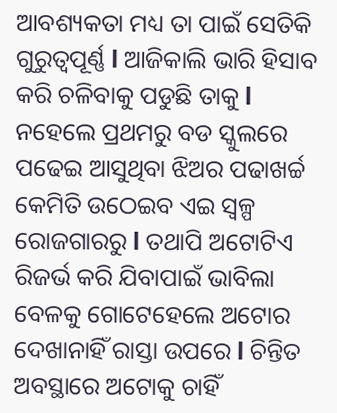ଆବଶ୍ୟକତା ମଧ୍ୟ ତା ପାଇଁ ସେତିକି ଗୁରୁତ୍ୱପୂର୍ଣ୍ଣ l ଆଜିକାଲି ଭାରି ହିସାବ କରି ଚଳିବାକୁ ପଡୁଛି ତାକୁ l ନହେଲେ ପ୍ରଥମରୁ ବଡ ସ୍କୁଲରେ ପଢେଇ ଆସୁଥିବା ଝିଅର ପଢାଖର୍ଚ୍ଚ କେମିତି ଉଠେଇବ ଏଇ ସ୍ୱଳ୍ପ ରୋଜଗାରରୁ l ତଥାପି ଅଟୋଟିଏ ରିଜର୍ଭ କରି ଯିବାପାଇଁ ଭାବିଲା ବେଳକୁ ଗୋଟେହେଲେ ଅଟୋର ଦେଖାନାହିଁ ରାସ୍ତା ଉପରେ l ଚିନ୍ତିତ ଅବସ୍ଥାରେ ଅଟୋକୁ ଚାହିଁ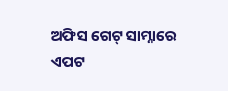ଅଫିସ ଗେଟ୍ ସାମ୍ନାରେ ଏପଟ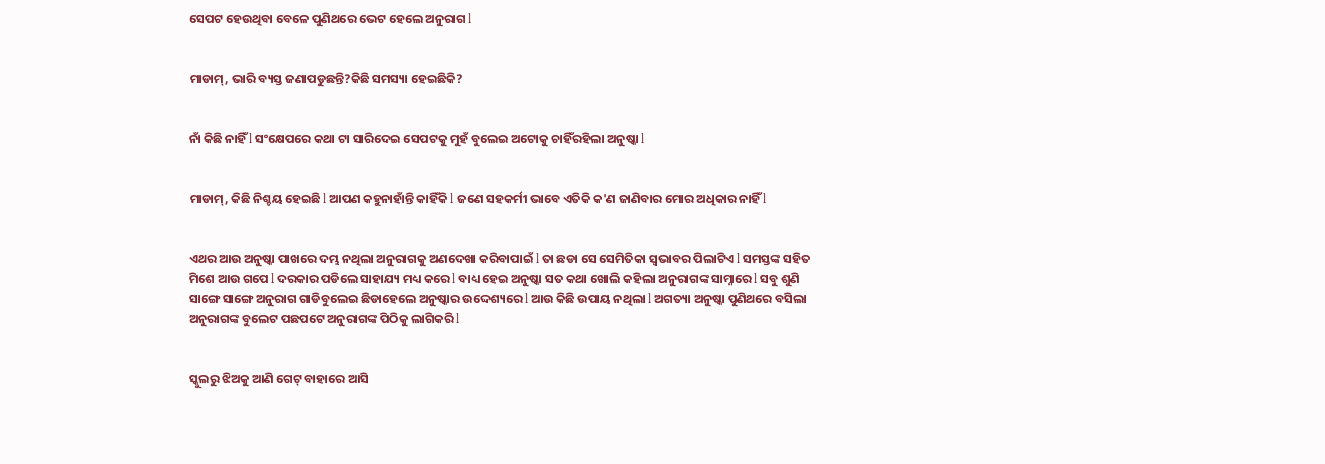ସେପଟ ହେଉଥିବା ବେଳେ ପୁଣିଥରେ ଭେଟ ହେଲେ ଅନୁରାଗ l


ମାଡାମ୍, ଭାରି ବ୍ୟସ୍ତ ଜଣାପଡୁଛନ୍ତି?କିଛି ସମସ୍ୟା ହେଇଛିକି?


ନାଁ କିଛି ନାହିଁ l ସଂକ୍ଷେପରେ କଥା ଟା ସାରିଦେଇ ସେପଟକୁ ମୁହଁ ବୁଲେଇ ଅଟୋକୁ ଚାହିଁରହିଲା ଅନୁଷ୍କା l


ମାଡାମ୍, କିଛି ନିଶ୍ଚୟ ହେଇଛି l ଆପଣ କହୁନାହାଁନ୍ତି କାହିଁକି l ଜଣେ ସହକର୍ମୀ ଭାବେ ଏତିକି କ'ଣ ଜାଣିବାର ମୋର ଅଧିକାର ନାହିଁ l


ଏଥର ଆଉ ଅନୁଷ୍କା ପାଖରେ ଦମ୍ଭ ନଥିଲା ଅନୁରାଗକୁ ଅଣଦେଖା କରିବାପାଇଁ l ତା ଛଡା ସେ ସେମିତିକା ସ୍ୱଭାବର ପିଲାଟିଏ l ସମସ୍ତଙ୍କ ସହିତ ମିଶେ ଆଉ ଗପେ l ଦରକାର ପଡିଲେ ସାହାଯ୍ୟ ମଧ୍ୟ କରେ l ବାଧ୍ୟ ହେଇ ଅନୁଷ୍କା ସତ କଥା ଖୋଲି କହିଲା ଅନୁରାଗଙ୍କ ସାମ୍ନାରେ l ସବୁ ଶୁଣି ସାଙ୍ଗେ ସାଙ୍ଗେ ଅନୁରାଗ ଗାଡିବୁଲେଇ ଛିଡାହେଲେ ଅନୁଷ୍କାର ଉଦ୍ଦେଶ୍ୟରେ l ଆଉ କିଛି ଉପାୟ ନଥିଲା l ଅଗତ୍ୟା ଅନୁଷ୍କା ପୁଣିଥରେ ବସିଲା ଅନୁରାଗଙ୍କ ବୁଲେଟ ପଛପଟେ ଅନୁରାଗଙ୍କ ପିଠିକୁ ଲାଗିକରି l


ସ୍କୁଲରୁ ଝିଅକୁ ଆଣି ଗେଟ୍ ବାହାରେ ଆସି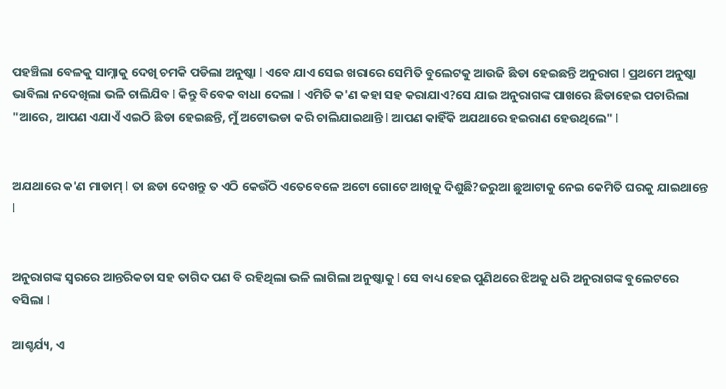ପହଞ୍ଚିଲା ବେଳକୁ ସାମ୍ନାକୁ ଦେଖି ଚମକି ପଡିଲା ଅନୁଷ୍କା l ଏବେ ଯାଏ ସେଇ ଖରାରେ ସେମିତି ବୁଲେଟକୁ ଆଉଜି ଛିଡା ହେଇଛନ୍ତି ଅନୁରାଗ l ପ୍ରଥମେ ଅନୁଷ୍କା ଭାବିଲା ନଦେଖିଲା ଭଳି ଚାଲିଯିବ l କିନ୍ତୁ ବିବେକ ବାଧା ଦେଲା l ଏମିତି କ'ଣ କହା ସହ କରାଯାଏ?ସେ ଯାଇ ଅନୁରାଗଙ୍କ ପାଖରେ ଛିଡାହେଇ ପଚାରିଲା "ଆରେ, ଆପଣ ଏଯାଏଁ ଏଇଠି ଛିଡା ହେଇଛନ୍ତି, ମୁଁ ଅଟୋଭଡା କରି ଚାଲିଯାଇଥାନ୍ତି l ଆପଣ କାହିଁକି ଅଯଥାରେ ହଇରାଣ ହେଉଥିଲେ" l


ଅଯଥାରେ କ'ଣ ମାଡାମ୍ l ତା ଛଡା ଦେଖନ୍ତୁ ତ ଏଠି କେଉଁଠି ଏତେବେଳେ ଅଟୋ ଗୋଟେ ଆଖିକୁ ଦିଶୁଛି?ଜରୁଆ ଛୁଆଟାକୁ ନେଇ କେମିତି ଘରକୁ ଯାଇଥାନ୍ତେ l


ଅନୁରାଗଙ୍କ ସ୍ୱରରେ ଆନ୍ତରିକତା ସହ ତାଗିଦ ପଣ ବି ରହିଥିଲା ଭଳି ଲାଗିଲା ଅନୁଷ୍କାକୁ l ସେ ବାଧ୍ୟ ହେଇ ପୁଣିଥରେ ଝିଅକୁ ଧରି ଅନୁରାଗଙ୍କ ବୁଲେଟରେ ବସିଲା l

ଆଶ୍ଚର୍ଯ୍ୟ, ଏ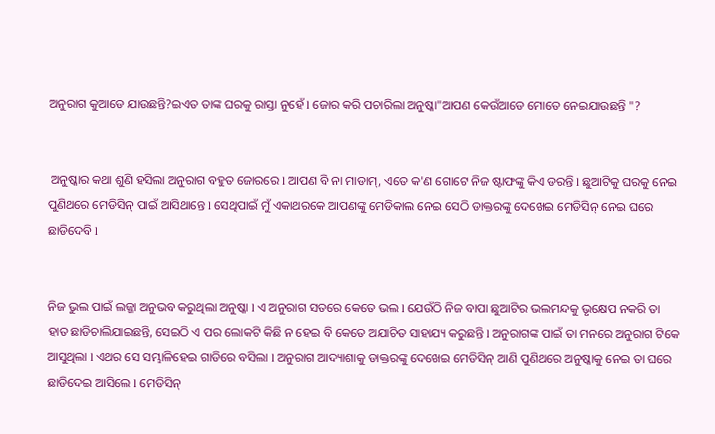ଅନୁରାଗ କୁଆଡେ ଯାଉଛନ୍ତି?ଇଏତ ତାଙ୍କ ଘରକୁ ରାସ୍ତା ନୁହେଁ l ଜୋର କରି ପଚାରିଲା ଅନୁଷ୍କା"ଆପଣ କେଉଁଆଡେ ମୋତେ ନେଇଯାଉଛନ୍ତି "?


 ଅନୁଷ୍କାର କଥା ଶୁଣି ହସିଲା ଅନୁରାଗ ବହୁତ ଜୋରରେ l ଆପଣ ବି ନା ମାଡାମ୍, ଏତେ କ'ଣ ଗୋଟେ ନିଜ ଷ୍ଟାଫଙ୍କୁ କିଏ ଡରନ୍ତି l ଛୁଆଟିକୁ ଘରକୁ ନେଇ ପୁଣିଥରେ ମେଡିସିନ୍ ପାଇଁ ଆସିଥାନ୍ତେ l ସେଥିପାଇଁ ମୁଁ ଏକାଥରକେ ଆପଣଙ୍କୁ ମେଡିକାଲ ନେଇ ସେଠି ଡାକ୍ତରଙ୍କୁ ଦେଖେଇ ମେଡିସିନ୍ ନେଇ ଘରେ ଛାଡିଦେବି l


ନିଜ ଭୁଲ ପାଇଁ ଲଜ୍ଜା ଅନୁଭବ କରୁଥିଲା ଅନୁଷ୍କା l ଏ ଅନୁରାଗ ସତରେ କେତେ ଭଲ l ଯେଉଁଠି ନିଜ ବାପା ଛୁଆଟିର ଭଲମନ୍ଦକୁ ଭୃକ୍ଷେପ ନକରି ତା ହାତ ଛାଡିଚାଲିଯାଇଛନ୍ତି, ସେଇଠି ଏ ପର ଲୋକଟି କିଛି ନ ହେଇ ବି କେତେ ଅଯାଚିତ ସାହାଯ୍ୟ କରୁଛନ୍ତି l ଅନୁରାଗଙ୍କ ପାଇଁ ତା ମନରେ ଅନୁରାଗ ଟିକେ ଆସୁଥିଲା l ଏଥର ସେ ସମ୍ଭାଳିହେଇ ଗାଡିରେ ବସିଲା l ଅନୁରାଗ ଆଦ୍ୟାଶାକୁ ଡାକ୍ତରଙ୍କୁ ଦେଖେଇ ମେଡିସିନ୍ ଆଣି ପୁଣିଥରେ ଅନୁଷ୍କାକୁ ନେଇ ତା ଘରେ ଛାଡିଦେଇ ଆସିଲେ l ମେଡିସିନ୍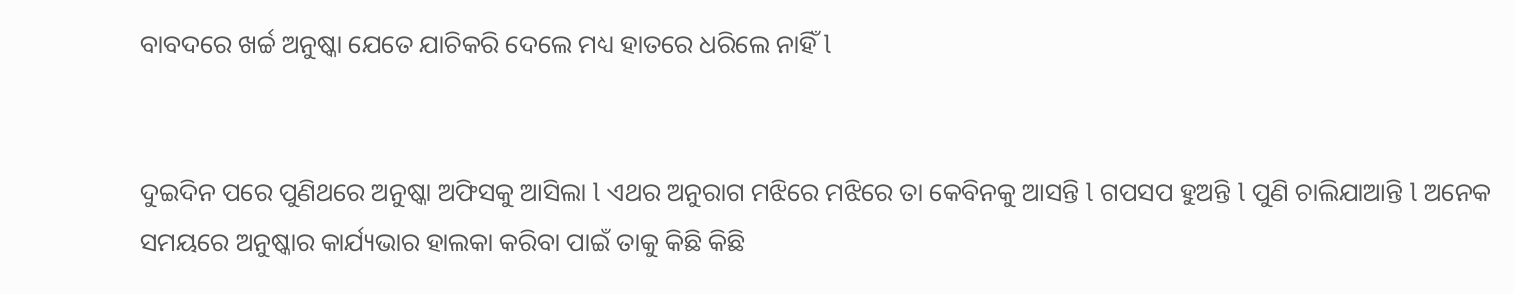ବାବଦରେ ଖର୍ଚ୍ଚ ଅନୁଷ୍କା ଯେତେ ଯାଚିକରି ଦେଲେ ମଧ୍ୟ ହାତରେ ଧରିଲେ ନାହିଁ l


ଦୁଇଦିନ ପରେ ପୁଣିଥରେ ଅନୁଷ୍କା ଅଫିସକୁ ଆସିଲା l ଏଥର ଅନୁରାଗ ମଝିରେ ମଝିରେ ତା କେବିନକୁ ଆସନ୍ତି l ଗପସପ ହୁଅନ୍ତି l ପୁଣି ଚାଲିଯାଆନ୍ତି l ଅନେକ ସମୟରେ ଅନୁଷ୍କାର କାର୍ଯ୍ୟଭାର ହାଲକା କରିବା ପାଇଁ ତାକୁ କିଛି କିଛି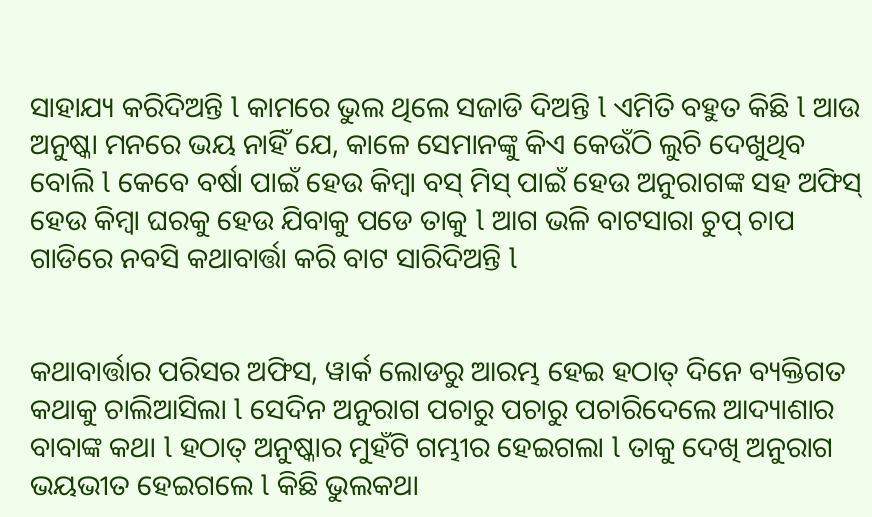ସାହାଯ୍ୟ କରିଦିଅନ୍ତି l କାମରେ ଭୁଲ ଥିଲେ ସଜାଡି ଦିଅନ୍ତି l ଏମିତି ବହୁତ କିଛି l ଆଉ ଅନୁଷ୍କା ମନରେ ଭୟ ନାହିଁ ଯେ, କାଳେ ସେମାନଙ୍କୁ କିଏ କେଉଁଠି ଲୁଚି ଦେଖୁଥିବ ବୋଲି l କେବେ ବର୍ଷା ପାଇଁ ହେଉ କିମ୍ବା ବସ୍ ମିସ୍ ପାଇଁ ହେଉ ଅନୁରାଗଙ୍କ ସହ ଅଫିସ୍ ହେଉ କିମ୍ବା ଘରକୁ ହେଉ ଯିବାକୁ ପଡେ ତାକୁ l ଆଗ ଭଳି ବାଟସାରା ଚୁପ୍ ଚାପ ଗାଡିରେ ନବସି କଥାବାର୍ତ୍ତା କରି ବାଟ ସାରିଦିଅନ୍ତି l


କଥାବାର୍ତ୍ତାର ପରିସର ଅଫିସ, ୱାର୍କ ଲୋଡରୁ ଆରମ୍ଭ ହେଇ ହଠାତ୍ ଦିନେ ବ୍ୟକ୍ତିଗତ କଥାକୁ ଚାଲିଆସିଲା l ସେଦିନ ଅନୁରାଗ ପଚାରୁ ପଚାରୁ ପଚାରିଦେଲେ ଆଦ୍ୟାଶାର ବାବାଙ୍କ କଥା l ହଠାତ୍ ଅନୁଷ୍କାର ମୁହଁଟି ଗମ୍ଭୀର ହେଇଗଲା l ତାକୁ ଦେଖି ଅନୁରାଗ ଭୟଭୀତ ହେଇଗଲେ l କିଛି ଭୁଲକଥା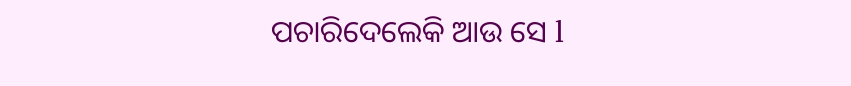ପଚାରିଦେଲେକି ଆଉ ସେ l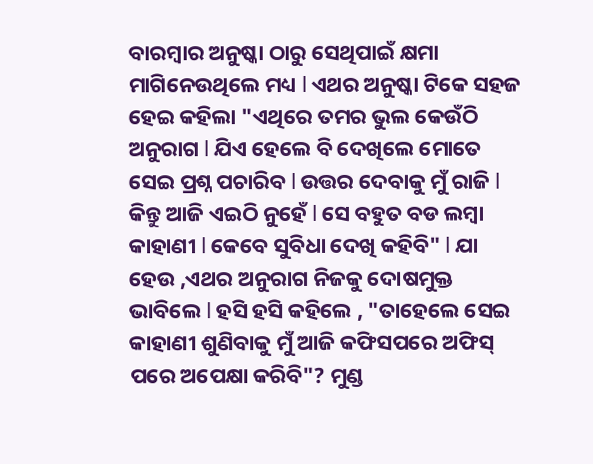ବାରମ୍ବାର ଅନୁଷ୍କା ଠାରୁ ସେଥିପାଇଁ କ୍ଷମା ମାଗିନେଉଥିଲେ ମଧ୍ୟ l ଏଥର ଅନୁଷ୍କା ଟିକେ ସହଜ ହେଇ କହିଲା "ଏଥିରେ ତମର ଭୁଲ କେଉଁଠି ଅନୁରାଗ l ଯିଏ ହେଲେ ବି ଦେଖିଲେ ମୋତେ ସେଇ ପ୍ରଶ୍ନ ପଚାରିବ l ଉତ୍ତର ଦେବାକୁ ମୁଁ ରାଜି l କିନ୍ତୁ ଆଜି ଏଇଠି ନୁହେଁ l ସେ ବହୁତ ବଡ ଲମ୍ବା କାହାଣୀ l କେବେ ସୁବିଧା ଦେଖି କହିବି" l ଯା ହେଉ ,ଏଥର ଅନୁରାଗ ନିଜକୁ ଦୋଷମୁକ୍ତ ଭାବିଲେ l ହସି ହସି କହିଲେ , "ତାହେଲେ ସେଇ କାହାଣୀ ଶୁଣିବାକୁ ମୁଁ ଆଜି କଫିସପରେ ଅଫିସ୍ ପରେ ଅପେକ୍ଷା କରିବି"? ମୁଣ୍ଡ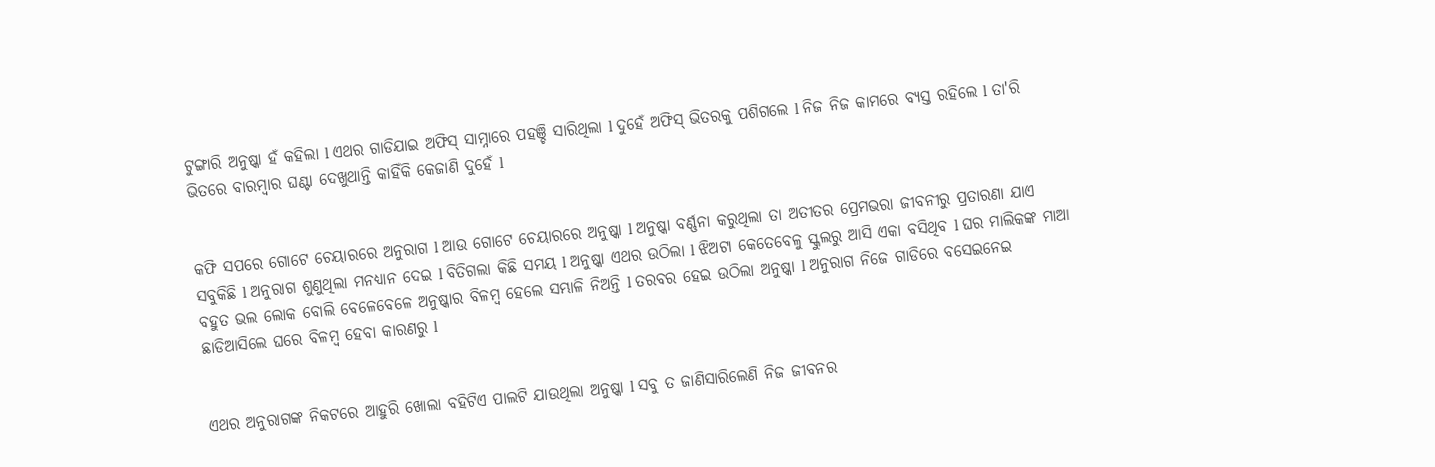ଟୁଙ୍ଗାରି ଅନୁଷ୍କା ହଁ କହିଲା l ଏଥର ଗାଡିଯାଇ ଅଫିସ୍ ସାମ୍ନାରେ ପହଞ୍ଚି ସାରିଥିଲା l ଦୁହେଁ ଅଫିସ୍ ଭିତରକୁ ପଶିଗଲେ l ନିଜ ନିଜ କାମରେ ବ୍ୟସ୍ତ ରହିଲେ l ତା'ରି ଭିତରେ ବାରମ୍ବାର ଘଣ୍ଟା ଦେଖୁଥାନ୍ତି କାହିଁକି କେଜାଣି ଦୁହେଁ l


କଫି ସପରେ ଗୋଟେ ଚେୟାରରେ ଅନୁରାଗ l ଆଉ ଗୋଟେ ଚେୟାରରେ ଅନୁଷ୍କା l ଅନୁଷ୍କା ବର୍ଣ୍ଣନା କରୁଥିଲା ତା ଅତୀତର ପ୍ରେମଭରା ଜୀବନୀରୁ ପ୍ରତାରଣା ଯାଏ ସବୁକିଛି l ଅନୁରାଗ ଶୁଣୁଥିଲା ମନଧ୍ୟାନ ଦେଇ l ବିତିଗଲା କିଛି ସମୟ l ଅନୁଷ୍କା ଏଥର ଉଠିଲା l ଝିଅଟା କେତେବେଳୁ ସ୍କୁଲରୁ ଆସି ଏକା ବସିଥିବ l ଘର ମାଲିକଙ୍କ ମାଆ ବହୁତ ଭଲ ଲୋକ ବୋଲି ବେଳେବେଳେ ଅନୁଷ୍କାର ବିଳମ୍ବ ହେଲେ ସମ୍ଭାଳି ନିଅନ୍ତି l ତରବର ହେଇ ଉଠିଲା ଅନୁଷ୍କା l ଅନୁରାଗ ନିଜେ ଗାଡିରେ ବସେଇନେଇ ଛାଡିଆସିଲେ ଘରେ ବିଳମ୍ବ ହେବା କାରଣରୁ l


ଏଥର ଅନୁରାଗଙ୍କ ନିକଟରେ ଆହୁରି ଖୋଲା ବହିଟିଏ ପାଲଟି ଯାଉଥିଲା ଅନୁଷ୍କା l ସବୁ ତ ଜାଣିସାରିଲେଣି ନିଜ ଜୀବନର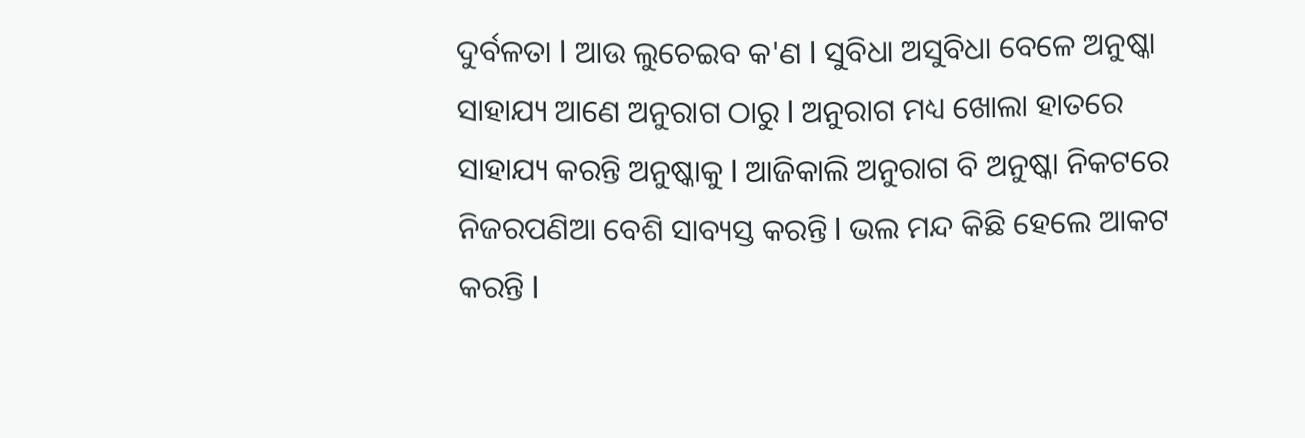ଦୁର୍ବଳତା l ଆଉ ଲୁଚେଇବ କ'ଣ l ସୁବିଧା ଅସୁବିଧା ବେଳେ ଅନୁଷ୍କା ସାହାଯ୍ୟ ଆଣେ ଅନୁରାଗ ଠାରୁ l ଅନୁରାଗ ମଧ୍ୟ ଖୋଲା ହାତରେ ସାହାଯ୍ୟ କରନ୍ତି ଅନୁଷ୍କାକୁ l ଆଜିକାଲି ଅନୁରାଗ ବି ଅନୁଷ୍କା ନିକଟରେ ନିଜରପଣିଆ ବେଶି ସାବ୍ୟସ୍ତ କରନ୍ତି l ଭଲ ମନ୍ଦ କିଛି ହେଲେ ଆକଟ କରନ୍ତି l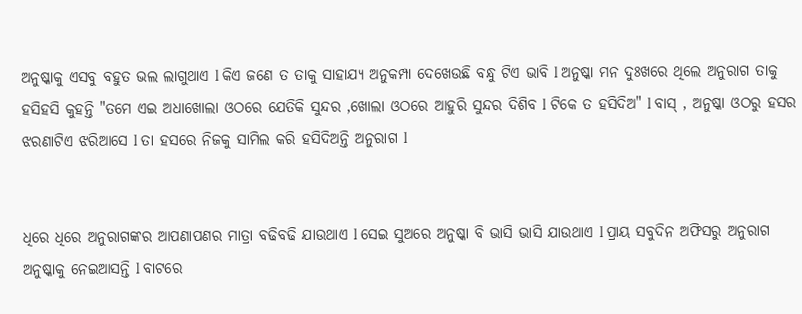ଅନୁଷ୍କାକୁ ଏସବୁ ବହୁତ ଭଲ ଲାଗୁଥାଏ l କିଏ ଜଣେ ତ ତାକୁ ସାହାଯ୍ୟ ଅନୁକମ୍ପା ଦେଖେଉଛି ବନ୍ଧୁ ଟିଏ ଭାବି l ଅନୁଷ୍କା ମନ ଦୁଃଖରେ ଥିଲେ ଅନୁରାଗ ତାକୁ ହସିହସି କୁହନ୍ତି "ତମେ ଏଇ ଅଧାଖୋଲା ଓଠରେ ଯେତିକି ସୁନ୍ଦର ,ଖୋଲା ଓଠରେ ଆହୁରି ସୁନ୍ଦର ଦିଶିବ l ଟିକେ ତ ହସିଦିଅ" l ବାସ୍ , ଅନୁଷ୍କା ଓଠରୁ ହସର ଝରଣାଟିଏ ଝରିଆସେ l ତା ହସରେ ନିଜକୁ ସାମିଲ କରି ହସିଦିଅନ୍ତି ଅନୁରାଗ l


ଧିରେ ଧିରେ ଅନୁରାଗଙ୍କର ଆପଣାପଣର ମାତ୍ରା ବଢିବଢି ଯାଉଥାଏ l ସେଇ ସୁଅରେ ଅନୁଷ୍କା ବି ଭାସି ଭାସି ଯାଉଥାଏ l ପ୍ରାୟ ସବୁଦିନ ଅଫିସରୁ ଅନୁରାଗ ଅନୁଷ୍କାକୁ ନେଇଆସନ୍ତି l ବାଟରେ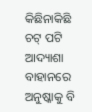କିଛିନାକିଛି ଚଟ୍ ପଟି ଆଦ୍ୟାଶା ବାହାନରେ ଅନୁଷ୍କାକୁ ବି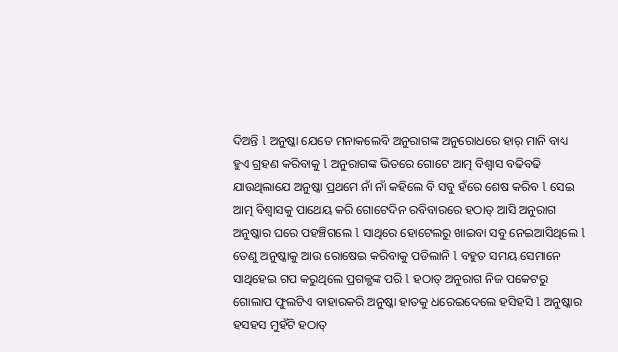ଦିଅନ୍ତି l ଅନୁଷ୍କା ଯେତେ ମନାକଲେବି ଅନୁରାଗଙ୍କ ଅନୁରୋଧରେ ହାର୍ ମାନି ବାଧ୍ୟ ହୁଏ ଗ୍ରହଣ କରିବାକୁ l ଅନୁରାଗଙ୍କ ଭିତରେ ଗୋଟେ ଆତ୍ମ ବିଶ୍ୱାସ ବଢିବଢି ଯାଉଥିଲାଯେ ଅନୁଷ୍କା ପ୍ରଥମେ ନାଁ ନାଁ କହିଲେ ବି ସବୁ ହଁରେ ଶେଷ କରିବ l ସେଇ ଆତ୍ମ ବିଶ୍ୱାସକୁ ପାଥେୟ କରି ଗୋଟେଦିନ ରବିବାରରେ ହଠାତ୍ ଆସି ଅନୁରାଗ ଅନୁଷ୍କାର ଘରେ ପହଞ୍ଚିଗଲେ l ସାଥିରେ ହୋଟେଲରୁ ଖାଇବା ସବୁ ନେଇଆସିଥିଲେ l ତେଣୁ ଅନୁଷ୍କାକୁ ଆଉ ରୋଷେଇ କରିବାକୁ ପଡିଲାନି l ବହୁତ ସମୟ ସେମାନେ ସାଥିହେଇ ଗପ କରୁଥିଲେ ପ୍ରଗଳ୍ଭଙ୍କ ପରି l ହଠାତ୍ ଅନୁରାଗ ନିଜ ପକେଟରୁ ଗୋଲାପ ଫୁଲଟିଏ ବାହାରକରି ଅନୁଷ୍କା ହାତକୁ ଧରେଇଦେଲେ ହସିହସି l ଅନୁଷ୍କାର ହସହସ ମୁହଁଟି ହଠାତ୍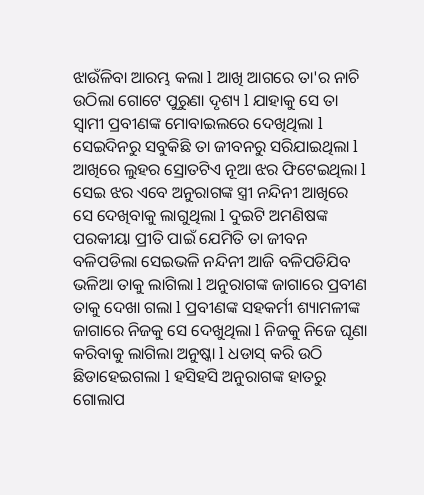ଝାଉଁଳିବା ଆରମ୍ଭ କଲା l ଆଖି ଆଗରେ ତା'ର ନାଚି ଉଠିଲା ଗୋଟେ ପୁରୁଣା ଦୃଶ୍ୟ l ଯାହାକୁ ସେ ତା ସ୍ୱାମୀ ପ୍ରବୀଣଙ୍କ ମୋବାଇଲରେ ଦେଖିଥିଲା l ସେଇଦିନରୁ ସବୁକିଛି ତା ଜୀବନରୁ ସରିଯାଇଥିଲା l ଆଖିରେ ଲୁହର ସ୍ରୋତଟିଏ ନୂଆ ଝର ଫିଟେଇଥିଲା l ସେଇ ଝର ଏବେ ଅନୁରାଗଙ୍କ ସ୍ତ୍ରୀ ନନ୍ଦିନୀ ଆଖିରେ ସେ ଦେଖିବାକୁ ଲାଗୁଥିଲା l ଦୁଇଟି ଅମଣିଷଙ୍କ ପରକୀୟା ପ୍ରୀତି ପାଇଁ ଯେମିତି ତା ଜୀବନ ବଳିପଡିଲା ସେଇଭଳି ନନ୍ଦିନୀ ଆଜି ବଳିପଡିଯିବ ଭଳିଆ ତାକୁ ଲାଗିଲା l ଅନୁରାଗଙ୍କ ଜାଗାରେ ପ୍ରବୀଣ ତାକୁ ଦେଖା ଗଲା l ପ୍ରବୀଣଙ୍କ ସହକର୍ମୀ ଶ୍ୟାମଳୀଙ୍କ ଜାଗାରେ ନିଜକୁ ସେ ଦେଖୁଥିଲା l ନିଜକୁ ନିଜେ ଘୃଣା କରିବାକୁ ଲାଗିଲା ଅନୁଷ୍କା l ଧଡାସ୍ କରି ଉଠି ଛିଡାହେଇଗଲା l ହସିହସି ଅନୁରାଗଙ୍କ ହାତରୁ ଗୋଲାପ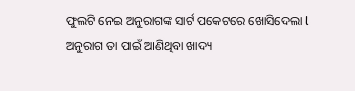ଫୁଲଟି ନେଇ ଅନୁରାଗଙ୍କ ସାର୍ଟ ପକେଟରେ ଖୋସିଦେଲା l ଅନୁରାଗ ତା ପାଇଁ ଆଣିଥିବା ଖାଦ୍ୟ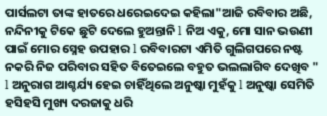ପାର୍ସଲଟା ତାଙ୍କ ହାତରେ ଧରେଇଦେଇ କହିଲା"ଆଜି ରବିବାର ଅଛି, ନନ୍ଦିନୀକୁ ଟିକେ ଛୁଟି ଦେଲେ ହୁଅନ୍ତାନି l ନିଅ ଏକୁ, ମୋ ସାନ ଭଉଣୀ ପାଇଁ ମୋର ସ୍ନେହ ଉପହାର l ରବିବାରଟା ଏମିତି ଗୁଲିଗପରେ ନଷ୍ଟ ନକରି ନିଜ ପରିବାର ସହିତ ବିତେଇଲେ ବହୁତ ଭଲଲାଗିବ ଦେଖିବ " l ଅନୁରାଗ ଆଶ୍ଚର୍ଯ୍ୟ ହେଇ ଚାହିଁଥିଲେ ଅନୁଷ୍କା ମୁହଁକୁ l ଅନୁଷ୍କା ସେମିତି ହସିହସି ମୁଖ୍ୟ ଦରଜାକୁ ଧରି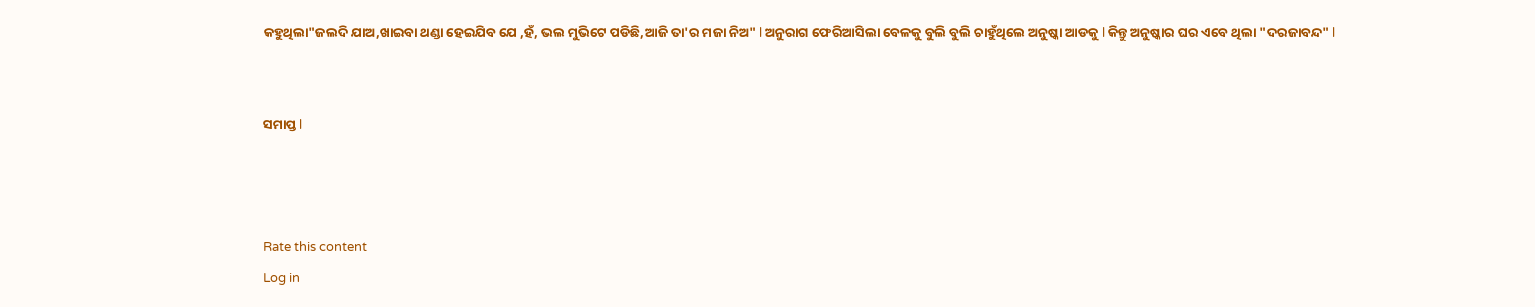କହୁଥିଲା"ଜଲଦି ଯାଅ,ଖାଇବା ଥଣ୍ଡା ହେଇଯିବ ଯେ ,ହଁ, ଭଲ ମୁଭିଟେ ପଡିଛି,ଆଜି ତା'ର ମଜା ନିଅ" l ଅନୁରାଗ ଫେରିଆସିଲା ବେଳକୁ ବୁଲି ବୁଲି ଚାହୁଁଥିଲେ ଅନୁଷ୍କା ଆଡକୁ l କିନ୍ତୁ ଅନୁଷ୍କାର ଘର ଏବେ ଥିଲା "ଦରଜାବନ୍ଦ" l


ସମାପ୍ତ l



Rate this content
Log in